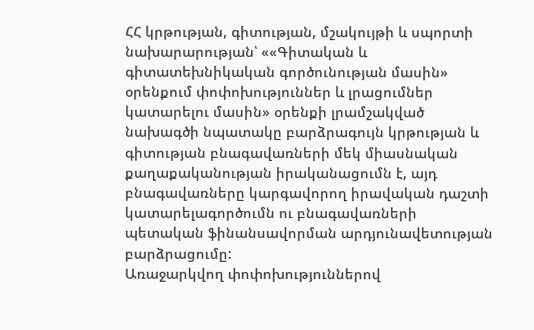ՀՀ կրթության, գիտության, մշակույթի և սպորտի նախարարության՝ ««Գիտական և գիտատեխնիկական գործունության մասին» օրենքում փոփոխություններ և լրացումներ կատարելու մասին» օրենքի լրամշակված նախագծի նպատակը բարձրագույն կրթության և գիտության բնագավառների մեկ միասնական քաղաքականության իրականացումն է, այդ բնագավառները կարգավորող իրավական դաշտի կատարելագործումն ու բնագավառների պետական ֆինանսավորման արդյունավետության բարձրացումը:
Առաջարկվող փոփոխություններով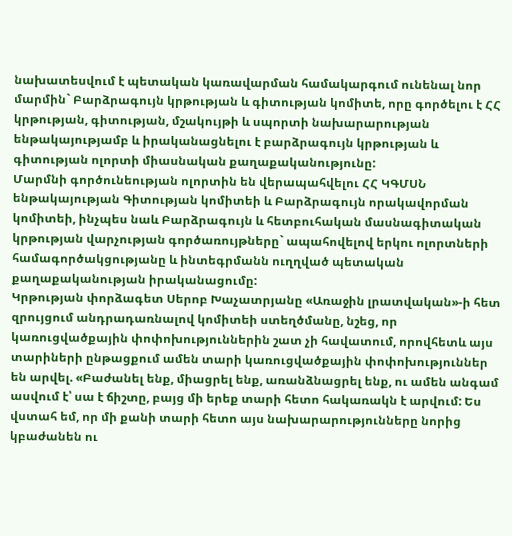նախատեսվում է պետական կառավարման համակարգում ունենալ նոր մարմին` Բարձրագույն կրթության և գիտության կոմիտե, որը գործելու է ՀՀ կրթության, գիտության, մշակույթի և սպորտի նախարարության ենթակայությամբ և իրականացնելու է բարձրագույն կրթության և գիտության ոլորտի միասնական քաղաքականությունը:
Մարմնի գործունեության ոլորտին են վերապահվելու ՀՀ ԿԳՄՍՆ ենթակայության Գիտության կոմիտեի և Բարձրագույն որակավորման կոմիտեի, ինչպես նաև Բարձրագույն և հետբուհական մասնագիտական կրթության վարչության գործառույթները` ապահովելով երկու ոլորտների համագործակցությանը և ինտեգրմանն ուղղված պետական քաղաքականության իրականացումը:
Կրթության փորձագետ Սերոբ Խաչատրյանը «Առաջին լրատվական»-ի հետ զրույցում անդրադառնալով կոմիտեի ստեղծմանը, նշեց, որ կառուցվածքային փոփոխություններին շատ չի հավատում, որովհետև այս տարիների ընթացքում ամեն տարի կառուցվածքային փոփոխություններ են արվել. «Բաժանել ենք, միացրել ենք, առանձնացրել ենք, ու ամեն անգամ ասվում է՝ սա է ճիշտը, բայց մի երեք տարի հետո հակառակն է արվում: Ես վստահ եմ, որ մի քանի տարի հետո այս նախարարությունները նորից կբաժանեն ու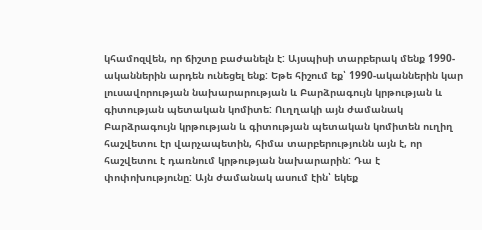կհամոզվեն, որ ճիշտը բաժանելն է: Այսպիսի տարբերակ մենք 1990-ականներին արդեն ունեցել ենք: Եթե հիշում եք՝ 1990-ականներին կար լուսավորության նախարարության և Բարձրագույն կրթության և գիտության պետական կոմիտե: Ուղղակի այն ժամանակ Բարձրագույն կրթության և գիտության պետական կոմիտեն ուղիղ հաշվետու էր վարչապետին, հիմա տարբերությունն այն է, որ հաշվետու է դառնում կրթության նախարարին: Դա է փոփոխությունը: Այն ժամանակ ասում էին՝ եկեք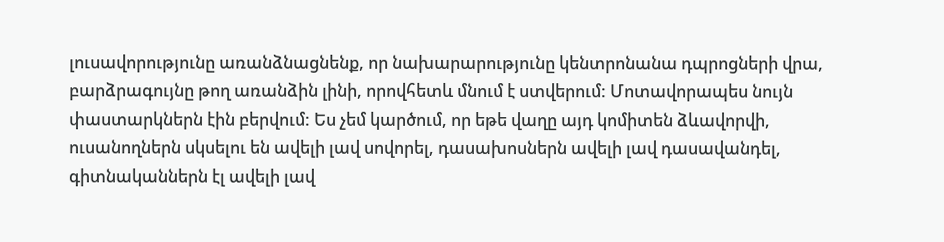լուսավորությունը առանձնացնենք, որ նախարարությունը կենտրոնանա դպրոցների վրա, բարձրագույնը թող առանձին լինի, որովհետև մնում է ստվերում: Մոտավորապես նույն փաստարկներն էին բերվում: Ես չեմ կարծում, որ եթե վաղը այդ կոմիտեն ձևավորվի, ուսանողներն սկսելու են ավելի լավ սովորել, դասախոսներն ավելի լավ դասավանդել, գիտնականներն էլ ավելի լավ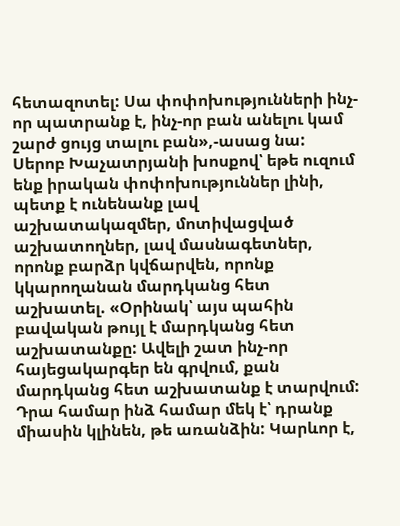հետազոտել: Սա փոփոխությունների ինչ-որ պատրանք է, ինչ-որ բան անելու կամ շարժ ցույց տալու բան»,-ասաց նա:
Սերոբ Խաչատրյանի խոսքով՝ եթե ուզում ենք իրական փոփոխություններ լինի, պետք է ունենանք լավ աշխատակազմեր, մոտիվացված աշխատողներ, լավ մասնագետներ, որոնք բարձր կվճարվեն, որոնք կկարողանան մարդկանց հետ աշխատել. «Օրինակ՝ այս պահին բավական թույլ է մարդկանց հետ աշխատանքը: Ավելի շատ ինչ-որ հայեցակարգեր են գրվում, քան մարդկանց հետ աշխատանք է տարվում: Դրա համար ինձ համար մեկ է՝ դրանք միասին կլինեն, թե առանձին: Կարևոր է,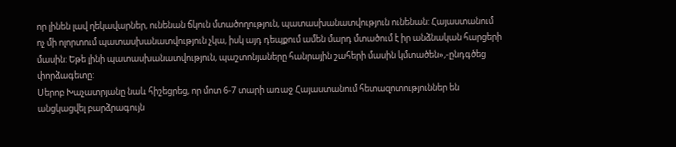որ լինեն լավ ղեկավարներ, ունենան ճկուն մտածողություն, պատասխանատվություն ունենան: Հայաստանում ոչ մի ոլորտում պատասխանատվություն չկա, իսկ այդ դեպքում ամեն մարդ մտածում է իր անձնական հարցերի մասին: Եթե լինի պատասխանատվություն, պաշտոնյաները հանրային շահերի մասին կմտածեն»,-ընդգծեց փորձագետը:
Սերոբ Խաչատրյանը նաև հիշեցրեց, որ մոտ 6-7 տարի առաջ Հայաստանում հետազոտություններ են անցկացվել բարձրագույն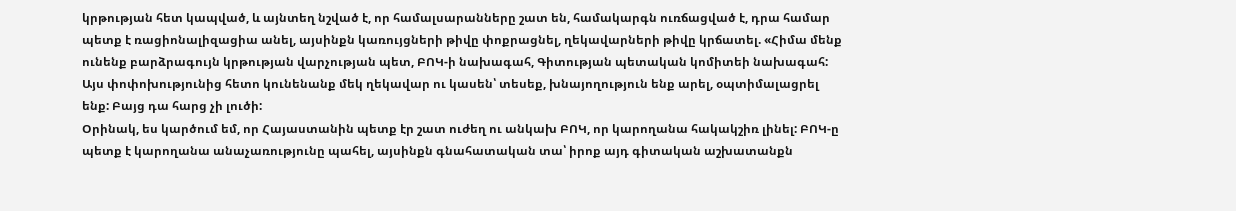կրթության հետ կապված, և այնտեղ նշված է, որ համալսարանները շատ են, համակարգն ուռճացված է, դրա համար պետք է ռացիոնալիզացիա անել, այսինքն կառույցների թիվը փոքրացնել, ղեկավարների թիվը կրճատել. «Հիմա մենք ունենք բարձրագույն կրթության վարչության պետ, ԲՈԿ-ի նախագահ, Գիտության պետական կոմիտեի նախագահ: Այս փոփոխությունից հետո կունենանք մեկ ղեկավար ու կասեն՝ տեսեք, խնայողություն ենք արել, օպտիմալացրել ենք: Բայց դա հարց չի լուծի:
Օրինակ, ես կարծում եմ, որ Հայաստանին պետք էր շատ ուժեղ ու անկախ ԲՈԿ, որ կարողանա հակակշիռ լինել: ԲՈԿ-ը պետք է կարողանա անաչառությունը պահել, այսինքն գնահատական տա՝ իրոք այդ գիտական աշխատանքն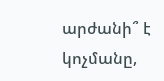արժանի՞ է կոչմանը,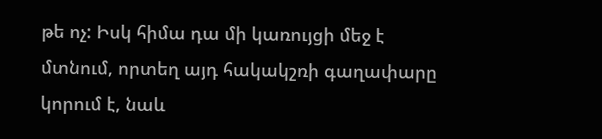թե ոչ: Իսկ հիմա դա մի կառույցի մեջ է մտնում, որտեղ այդ հակակշռի գաղափարը կորում է, նաև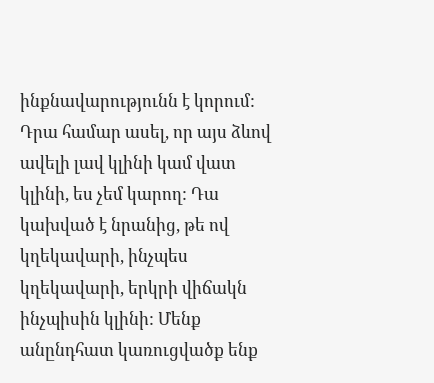ինքնավարությունն է կորում: Դրա համար ասել, որ այս ձևով ավելի լավ կլինի կամ վատ կլինի, ես չեմ կարող: Դա կախված է նրանից, թե ով կղեկավարի, ինչպես կղեկավարի, երկրի վիճակն ինչպիսին կլինի: Մենք անընդհատ կառուցվածք ենք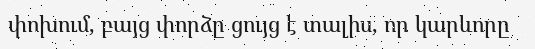փոխում, բայց փորձը ցույց է տալիս, որ կարևորը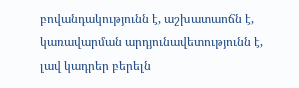բովանդակությունն է, աշխատաոճն է, կառավարման արդյունավետությունն է, լավ կադրեր բերելն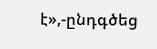է»,-ընդգծեց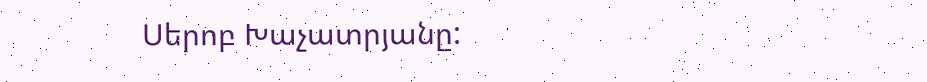Սերոբ Խաչատրյանը: